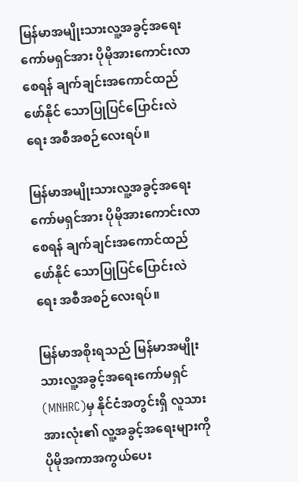မြန်မာအမျိုးသားလူ့အခွင့်အရေးကော်မရှင်အား ပိုမိုအားကောင်းလာစေရန် ချက်ချင်းအကောင်ထည်ဖော်နိုင် သောပြုပြင်ပြောင်းလဲရေး အစီအစဉ်လေးရပ်။

မြန်မာအမျိုးသားလူ့အခွင့်အရေးကော်မရှင်အား ပိုမိုအားကောင်းလာစေရန် ချက်ချင်းအကောင်ထည်ဖော်နိုင် သောပြုပြင်ပြောင်းလဲရေး အစီအစဉ်လေးရပ်။

မြန်မာအစိုးရသည် မြန်မာအမျိုးသားလူ့အခွင့်အရေးကော်မရှင်(MNHRC)မှ နိုင်ငံအတွင်းရှိ လူသားအားလုံး၏ လူ့အခွင့်အရေးများကို ပိုမိုအကာအကွယ်ပေး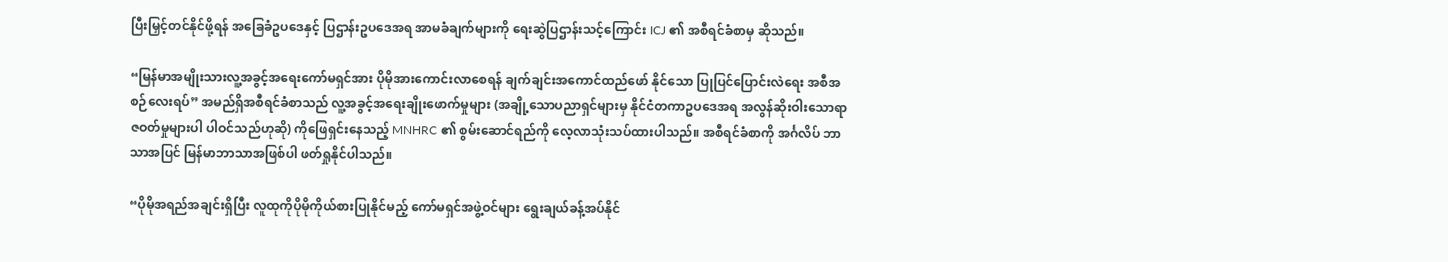ပြီးမြှင့်တင်နိုင်ဖို့ရန် အခြေခံဥပဒေနှင့် ပြဌာန်းဥပဒေအရ အာမခံချက်များကို ရေးဆွဲပြဌာန်းသင့်ကြောင်း ICJ ၏ အစီရင်ခံစာမှ ဆိုသည်။

“မြန်မာအမျိုးသားလူ့အခွင့်အရေးကော်မရှင်အား ပိုမိုအားကောင်းလာစေရန် ချက်ချင်းအကောင်ထည်ဖော် နိုင်သော ပြုပြင်ပြောင်းလဲရေး အစီအစဉ်လေးရပ်” အမည်ရှိအစီရင်ခံစာသည် လူ့အခွင့်အရေးချိုးဖောက်မှုများ (အချို့သောပညာရှင်များမှ နိုင်ငံတကာဥပဒေအရ အလွန်ဆိုးဝါးသောရာဇဝတ်မှုများပါ ပါဝင်သည်ဟုဆို) ကိုဖြေရှင်းနေသည့် MNHRC ၏ စွမ်းဆောင်ရည်ကို လေ့လာသုံးသပ်ထားပါသည်။ အစီရင်ခံစာကို အင်္ဂလိပ် ဘာသာအပြင် မြန်မာဘာသာအဖြစ်ပါ ဖတ်ရှုနိုင်ပါသည်။

“ပိုမိုအရည်အချင်းရှိပြီး လူထုကိုပိုမိုကိုယ်စားပြုနိုင်မည့် ကော်မရှင်အဖွဲ့ဝင်များ ရွေးချယ်ခန့်အပ်နိုင်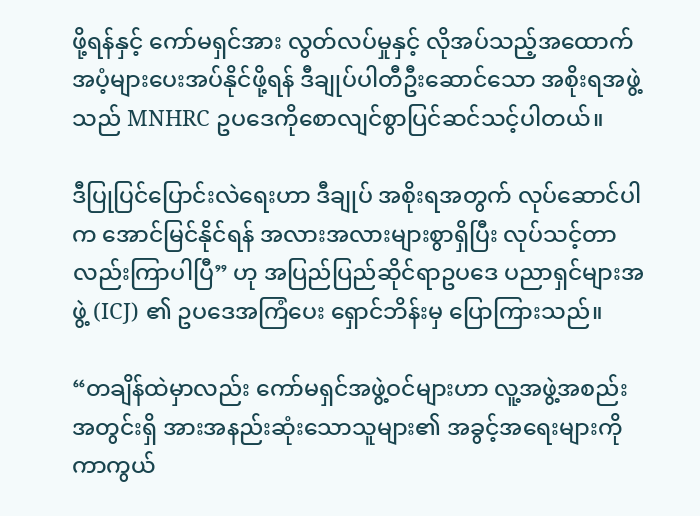ဖို့ရန်နှင့် ကော်မရှင်အား လွတ်လပ်မှုနှင့် လိုအပ်သည့်အထောက်အပံ့များပေးအပ်နိုင်ဖို့ရန် ဒီချုပ်ပါတီဦးဆောင်သော အစိုးရအဖွဲ့သည် MNHRC ဥပဒေကိုစောလျင်စွာပြင်ဆင်သင့်ပါတယ်။

ဒီပြုပြင်ပြောင်းလဲရေးဟာ ဒီချုပ် အစိုးရအတွက် လုပ်ဆောင်ပါက အောင်မြင်နိုင်ရန် အလားအလားများစွာရှိပြီး လုပ်သင့်တာလည်းကြာပါပြီ” ဟု အပြည်ပြည်ဆိုင်ရာဥပဒေ ပညာရှင်များအဖွဲ့ (ICJ) ၏ ဥပဒေအကြံပေး ရှောင်ဘိန်းမှ ပြောကြားသည်။

“တချိန်ထဲမှာလည်း ကော်မရှင်အဖွဲ့ဝင်များဟာ လူ့အဖွဲ့အစည်းအတွင်းရှိ အားအနည်းဆုံးသောသူများ၏ အခွင့်အရေးများကို ကာကွယ်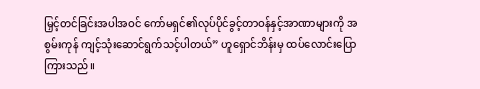မြှင့်တင်ခြင်းအပါအဝင် ကော်မရှင်၏လုပ်ပိုင်ခွင့်တာဝန်နှင့်အာဏာများကို အစွမ်းကုန် ကျင့်သုံးဆောင်ရွက်သင့်ပါတယ်” ဟူရှောင်ဘိန်းမှ ထပ်လောင်းပြောကြားသည်။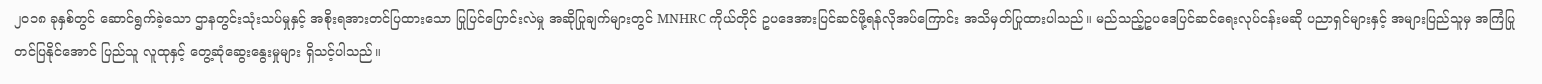၂၀၁၈ ခုနှစ်တွင် ဆောင်ရွက်ခဲ့သော ဌာနတွင်းသုံးသပ်မှုနှင့် အစိုးရအားတင်ပြထားသော ပြုပြင်ပြောင်းလဲမှု အဆိုပြုချက်များတွင် MNHRC ကိုယ်တိုင် ဥပဒေအားပြင်ဆင်ဖို့ရန်လိုအပ်ကြောင်း အသိမှတ်ပြုထားပါသည်။ မည်သည့်ဥပဒေပြင်ဆင်ရေးလုပ်ငန်းမဆို ပညာရှင်များနှင့် အများပြည်သူမှ အကြံပြုတင်ပြနိုင်အောင် ပြည်သူ လူထုနှင့် တွေ့ဆုံဆွေးနွေးမှုများ ရှိသင့်ပါသည်။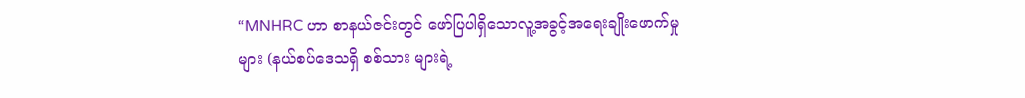“MNHRC ဟာ စာနယ်ဇင်းတွင် ဖော်ပြပါရှိသောလူ့အခွင့်အရေးချိုးဖောက်မှုများ (နယ်စပ်ဒေသရှိ စစ်သား များရဲ့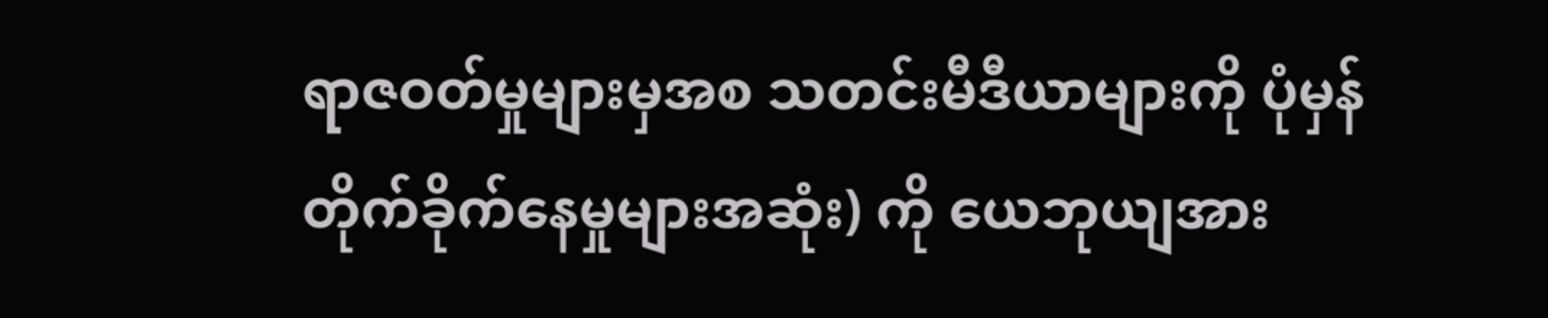ရာဇဝတ်မှုများမှအစ သတင်းမီဒီယာများကို ပုံမှန်တိုက်ခိုက်နေမှုများအဆုံး) ကို ယေဘုယျအား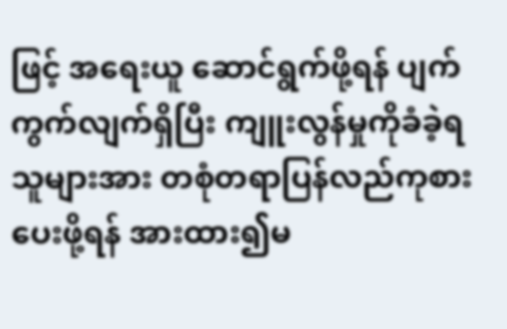ဖြင့် အရေးယူ ဆောင်ရွက်ဖို့ရန် ပျက်ကွက်လျက်ရှိပြီး ကျူးလွန်မှုကိုခံခဲ့ရသူများအား တစုံတရာပြန်လည်ကုစား ပေးဖို့ရန် အားထား၍မ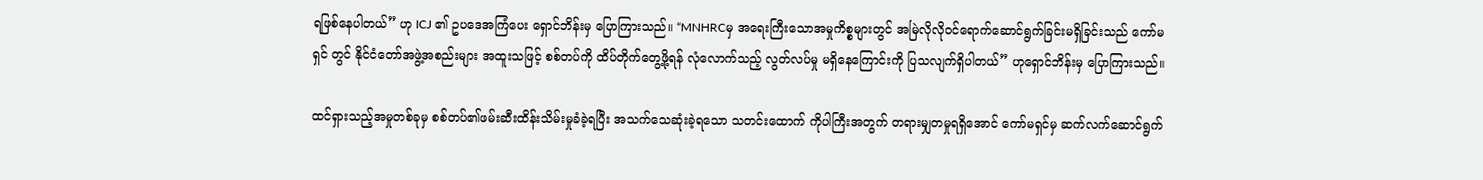ရဖြစ်နေပါတယ်” ဟု ICJ ၏ ဥပဒေအကြံပေး ရှောင်ဘိန်းမှ ပြောကြားသည်။ “MNHRCမှ အရေးကြီးသောအမှုကိစ္စများတွင် အမြဲလိုလိုဝင်ရောက်ဆောင်ရွက်ခြင်းမရှိခြင်းသည် ကော်မရှင် တွင် နိုင်ငံတော်အဖွဲ့အစည်းများ အထူးသဖြင့် စစ်တပ်ကို ထိပ်တိုက်တွေ့ဖို့ရန် လုံလောက်သည့် လွတ်လပ်မှု မရှိနေကြောင်းကို ပြသလျက်ရှိပါတယ်” ဟုရှောင်ဘိန်းမှ ပြောကြားသည်။

ထင်ရှားသည့်အမှုတစ်ခုမှ စစ်တပ်၏ဖမ်းဆီးထိန်းသိမ်းမှုခံခဲ့ရပြီး အသက်သေဆုံးခဲ့ရသော သတင်းထောက် ကိုပါကြီးအတွက် တရားမျှတမှုရရှိအောင် ကော်မရှင်မှ ဆက်လက်ဆောင်ရွက်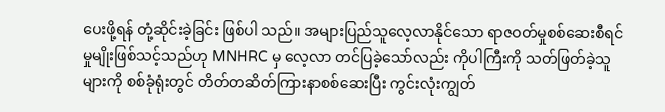ပေးဖို့ရန် တုံ့ဆိုင်းခဲ့ခြင်း ဖြစ်ပါ သည်။ အများပြည်သူလေ့လာနိုင်သော ရာဇဝတ်မှုစစ်ဆေးစီရင်မှုမျိုးဖြစ်သင့်သည်ဟု MNHRC မှ လေ့လာ တင်ပြခဲ့သော်လည်း ကိုပါကြီးကို သတ်ဖြတ်ခဲ့သူများကို စစ်ခုံရုံးတွင် တိတ်တဆိတ်ကြားနာစစ်ဆေးပြီး ကွင်းလုံးကျွတ်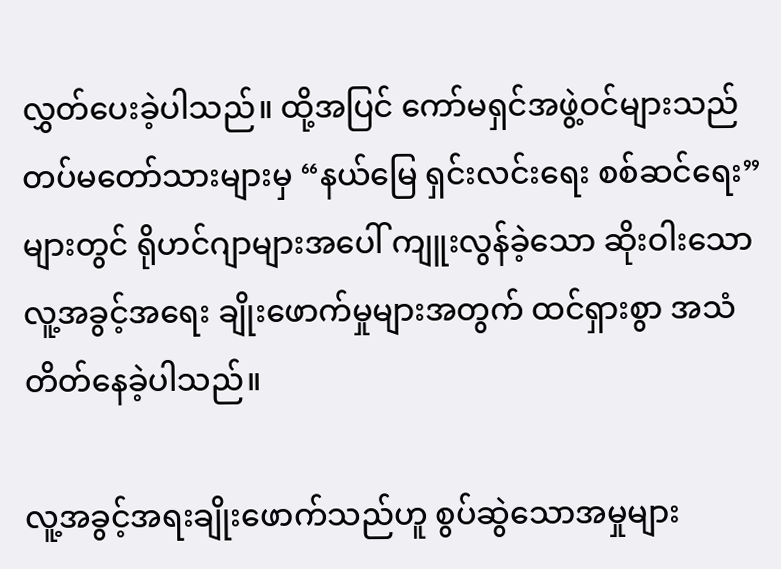လွှတ်ပေးခဲ့ပါသည်။ ထို့အပြင် ကော်မရှင်အဖွဲ့ဝင်များသည် တပ်မတော်သားများမှ “နယ်မြေ ရှင်းလင်းရေး စစ်ဆင်ရေး” များတွင် ရိုဟင်ဂျာများအပေါ် ကျူးလွန်ခဲ့သော ဆိုးဝါးသောလူ့အခွင့်အရေး ချိုးဖောက်မှုများအတွက် ထင်ရှားစွာ အသံတိတ်နေခဲ့ပါသည်။

လူ့အခွင့်အရးချိုးဖောက်သည်ဟူ စွပ်ဆွဲသောအမှုများ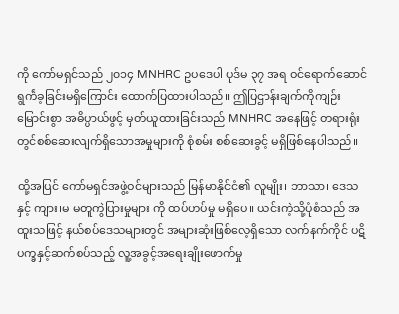ကို ကော်မရှင်သည် ၂၀၁၄ MNHRC ဥပဒေပါ ပုဒ်မ ၃၇ အရ ဝင်ရောက်ဆောင်ရွက်ဲခ့ခြင်းမရှိကြောင်း ထောက်ပြထားပါသည်။ ဤပြဌာန်းချက်ကိုကျဉ်းမြောင်းစွာ အဓိပ္ပာယ်ဖွင့် မှတ်ယူထားခြင်းသည် MNHRC အနေဖြင့် တရားရုံးတွင်စစ်ဆေးလျက်ရှိသောအမှုများကို စုံစမ်း စစ်ဆေးခွင့် မရှိဖြစ်နေပါသည်။

ထို့အပြင် ကော်မရှင်အဖွဲ့ဝင်များသည် မြန်မာနိုင်ငံ၏ လူမျိုး၊ ဘာသာ၊ ဒေသ နှင့် ကျား၊မ မတူကွဲပြားမှုများ ကို ထပ်ဟပ်မှု မရှိပေ။ ယင်းကဲ့သို့ပုံစံသည် အထူးသဖြင့် နယ်စပ်ဒေသများတွင် အများဆုံးဖြစ်လေ့ရှိသော လက်နက်ကိုင် ပဋိပက္ခနှင့်ဆက်စပ်သည့် လူ့အခွင့်အရေးချိုးဖောက်မှု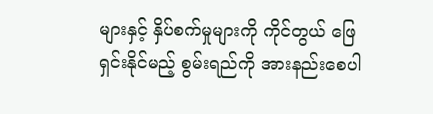များနှင့် နှိပ်စက်မှုများကို ကိုင်တွယ် ဖြေရှင်းနိုင်မည့် စွမ်းရည်ကို အားနည်းစေပါ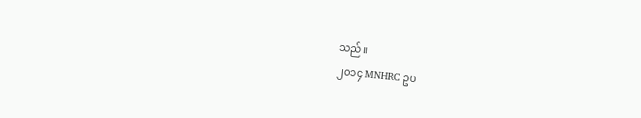သည်။
၂၀၁၄ MNHRC ဥပ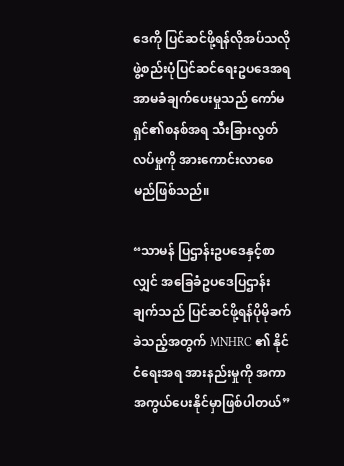ဒေကို ပြင်ဆင်ဖို့ရန်လိုအပ်သလို ဖွဲ့စည်းပုံပြင်ဆင်ရေးဥပဒေအရ အာမခံချက်ပေးမှုသည် ကော်မရှင်၏စနစ်အရ သီးခြားလွတ်လပ်မှုကို အားကောင်းလာစေမည်ဖြစ်သည်။

“သာမန် ပြဌာန်းဥပဒေနှင့်စာလျှင် အခြေခံဥပဒေပြဌာန်းချက်သည် ပြင်ဆင်ဖို့ရန်ပိုမိုခက်ခဲသည့်အတွက် MNHRC ၏ နိုင်ငံရေးအရ အားနည်းမှုကို အကာအကွယ်ပေးနိုင်မှာဖြစ်ပါတယ်”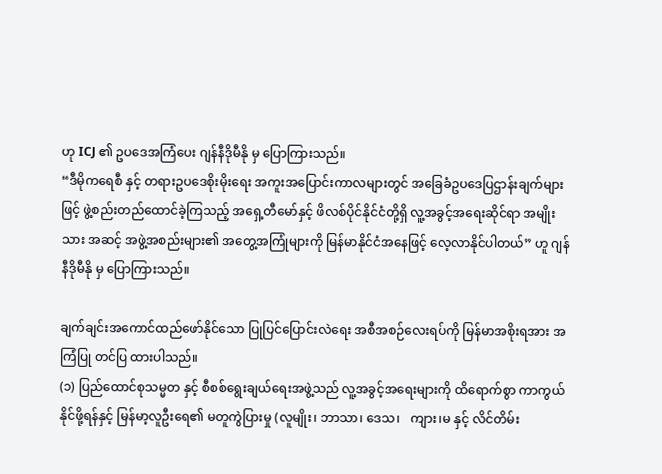ဟု ICJ ၏ ဥပဒေအကြံပေး ဂျန်နီဒိုမီနို မှ ပြောကြားသည်။
“ဒီမိုကရေစီ နှင့် တရားဥပဒေစိုးမိုးရေး အကူးအပြောင်းကာလများတွင် အခြေခံဥပဒေပြဌာန်းချက်များဖြင့် ဖွဲ့စည်းတည်ထောင်ခဲ့ကြသည့် အရှေ့တီမော်နှင့် ဖိလစ်ပိုင်နိုင်ငံတို့ရှိ လူ့အခွင့်အရေးဆိုင်ရာ အမျိုးသား အဆင့် အဖွဲ့အစည်းများ၏ အတွေ့အကြုံများကို မြန်မာနိုင်ငံအနေဖြင့် လေ့လာနိုင်ပါတယ်” ဟူ ဂျန်နီဒိုမီနို မှ ပြောကြားသည်။

ချက်ချင်းအကောင်ထည်ဖော်နိုင်သော ပြုပြင်ပြောင်းလဲရေး အစီအစဉ်လေးရပ်ကို မြန်မာအစိုးရအား အကြံပြု တင်ပြ ထားပါသည်။
(၁) ပြည်ထောင်စုသမ္မတ နှင့် စီစစ်ရွေးချယ်ရေးအဖွဲ့သည် လူ့အခွင့်အရေးများကို ထိရောက်စွာ ကာကွယ် နိုင်ဖို့ရန်နှင့် မြန်မာ့လူဦးရေ၏ မတူကွဲပြားမှု (လူမျိုး၊ ဘာသာ၊ ဒေသ၊   ကျား၊မ နှင့် လိင်တိမ်း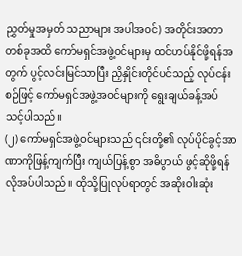ညွှတ်မှုအမှတ် သညာများ အပါအဝင်) အတိုင်းအတာတစ်ခုအထိ ကော်မရှင်အဖွဲ့ဝင်များမှ ထင်ဟပ်နိုင်ဖို့ရန်အတွက် ပွင့်လင်းမြင်သာပြီး ညှိနှိုင်းတိုင်ပင်သည့် လုပ်ငန်းစဉ်ဖြင့် ကော်မရှင်အဖွဲ့အဝင်များကို ရွေးချယ်ခန့်အပ် သင့်ပါသည်။
(၂) ကော်မရှင်အဖွဲ့ဝင်များသည် ၎င်းတို့၏ လုပ်ပိုင်ခွင့်အာဏာကိုဖြန့်ကျက်ပြီး ကျယ်ပြန့်စွာ အဓိပွာယ် ဖွင့်ဆိုဖို့ရန် လိုအပ်ပါသည်။ ထိုသို့ပြုလုပ်ရာတွင် အဆိုးဝါးဆုံး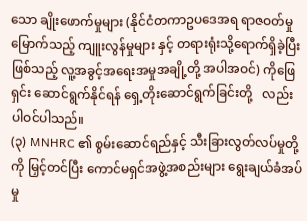သော ချိုးဖောက်မှုများ (နိုင်ငံတကာဥပဒေအရ ရာဇဝတ်မှုမြောက်သည့် ကျူးလွန်မှုများ နှင့် တရားရုံးသို့ရောက်ရှိခဲ့ပြီးဖြစ်သည့် လူ့အခွင့်အရေးအမှုအချို့တို့ အပါအဝင်) ကိုဖြေရှင်း ဆောင်ရွက်နိုင်ရန် ရှေ့တိုးဆောင်ရွက်ခြင်းတို့   လည်း ပါဝင်ပါသည်။
(၃) MNHRC ၏ စွမ်းဆောင်ရည်နှင့် သီးခြားလွတ်လပ်မှုတို့ကို မြှင့်တင်ပြီး ကောင်မရှင်အဖွဲ့အစည်းများ ရွေးချယ်ခံအပ်မှု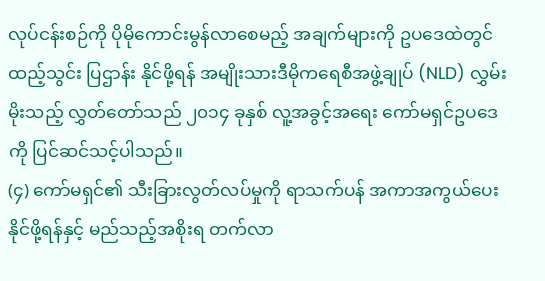လုပ်ငန်းစဉ်ကို ပိုမိုကောင်းမွန်လာစေမည့် အချက်များကို ဥပဒေထဲတွင်ထည့်သွင်း ပြဌာန်း နိုင်ဖို့ရန် အမျိုးသားဒီမိုကရေစီအဖွဲ့ချုပ် (NLD) လွှမ်းမိုးသည့် လွှတ်တော်သည် ၂၀၁၄ ခုနှစ် လူ့အခွင့်အရေး ကော်မရှင်ဥပဒေကို ပြင်ဆင်သင့်ပါသည်။
(၄) ကော်မရှင်၏ သီးခြားလွတ်လပ်မှုကို ရာသက်ပန် အကာအကွယ်ပေးနိုင်ဖို့ရန်နှင့် မည်သည့်အစိုးရ တက်လာ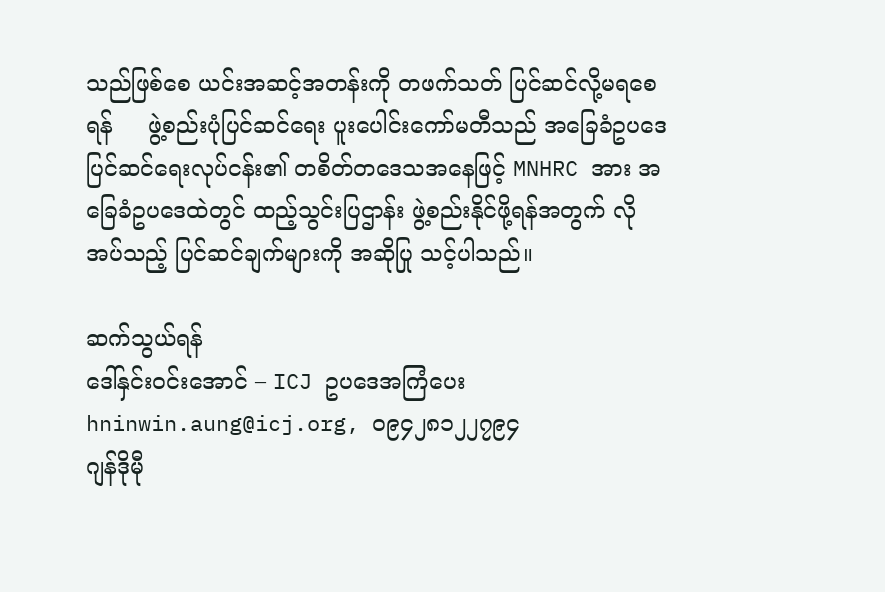သည်ဖြစ်စေ ယင်းအဆင့်အတန်းကို တဖက်သတ် ပြင်ဆင်လို့မရစေရန်     ဖွဲ့စည်းပုံပြင်ဆင်ရေး ပူးပေါင်းကော်မတီသည် အခြေခံဥပဒေပြင်ဆင်ရေးလုပ်ငန်း၏ တစိတ်တဒေသအနေဖြင့် MNHRC အား အခြေခံဥပဒေထဲတွင် ထည့်သွင်းပြဌာန်း ဖွဲ့စည်းနိုင်ဖို့ရန်အတွက် လိုအပ်သည့် ပြင်ဆင်ချက်များကို အဆိုပြု သင့်ပါသည်။

ဆက်သွယ်ရန်
ဒေါ်နှင်းဝင်းအောင် – ICJ ဥပဒေအကြံပေး hninwin.aung@icj.org, ၀၉၄၂၈၁၂၂၇၉၄
ဂျန်ဒိုမီု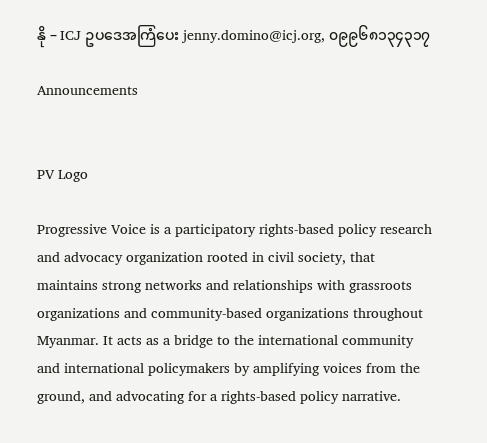နို – ICJ ဥပဒေအကြံပေး jenny.domino@icj.org, ၀၉၉၆၈၁၃၄၃၁၇

Announcements


PV Logo

Progressive Voice is a participatory rights-based policy research and advocacy organization rooted in civil society, that maintains strong networks and relationships with grassroots organizations and community-based organizations throughout Myanmar. It acts as a bridge to the international community and international policymakers by amplifying voices from the ground, and advocating for a rights-based policy narrative.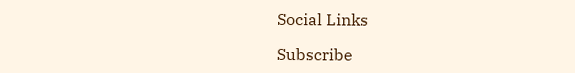Social Links

Subscribe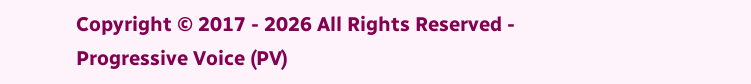Copyright © 2017 - 2026 All Rights Reserved - Progressive Voice (PV)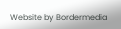Website by Bordermedia